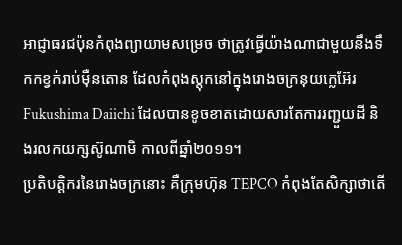អាជ្ញាធរជប៉ុនកំពុងព្យាយាមសម្រេច ថាត្រូវធ្វើយ៉ាងណាជាមួយនឹងទឹកកខ្វក់រាប់ម៉ឺនតោន ដែលកំពុងស្តុកនៅក្នុងរោងចក្រនុយក្លេអ៊ែរ Fukushima Daiichi ដែលបានខូចខាតដោយសារតែការរញ្ជួយដី និងរលកយក្សស៊ូណាមិ កាលពីឆ្នាំ២០១១។
ប្រតិបត្តិករនៃរោងចក្រនោះ គឺក្រុមហ៊ុន TEPCO កំពុងតែសិក្សាថាតើ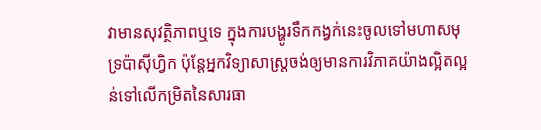វាមានសុវត្ថិភាពឬទេ ក្នុងការបង្ហូរទឹកកង្វក់នេះចូលទៅមហាសមុទ្រប៉ាស៊ីហ្វិក ប៉ុន្តែអ្នកវិទ្យាសាស្ត្រចង់ឲ្យមានការវិភាគយ៉ាងល្អិតល្អន់ទៅលើកម្រិតនៃសារធា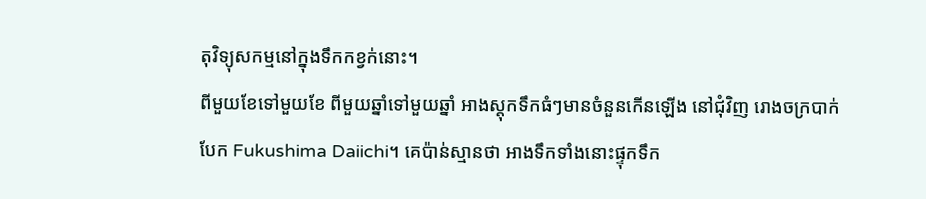តុវិទ្យុសកម្មនៅក្នុងទឹកកខ្វក់នោះ។
ពីមួយខែទៅមួយខែ ពីមួយឆ្នាំទៅមួយឆ្នាំ អាងស្តុកទឹកធំៗមានចំនួនកើនឡើង នៅជុំវិញ រោងចក្របាក់បែក Fukushima Daiichi។ គេប៉ាន់ស្មានថា អាងទឹកទាំងនោះផ្ទុកទឹក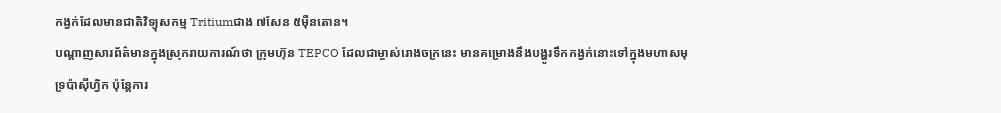កង្វក់ដែលមានជាតិវិទ្យុសកម្ម Tritiumជាង ៧សែន ៥ម៉ឺនតោន។
បណ្ដាញសារព័ត៌មានក្នុងស្រុករាយការណ៍ថា ក្រុមហ៊ុន TEPCO ដែលជាម្ចាស់រោងចក្រនេះ មានគម្រោងនឹងបង្ហូរទឹកកង្វក់នោះទៅក្នុងមហាសមុទ្រប៉ាស៊ីហ្វិក ប៉ុន្តែការ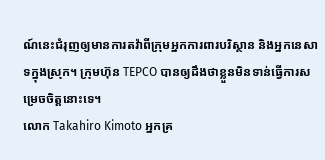ណ៍នេះជំរុញឲ្យមានការតវ៉ាពីក្រុមអ្នកការពារបរិស្ថាន និងអ្នកនេសាទក្នុងស្រុក។ ក្រុមហ៊ុន TEPCO បានឲ្យដឹងថាខ្លួនមិនទាន់ធ្វើការសម្រេចចិត្តនោះទេ។
លោក Takahiro Kimoto អ្នកគ្រ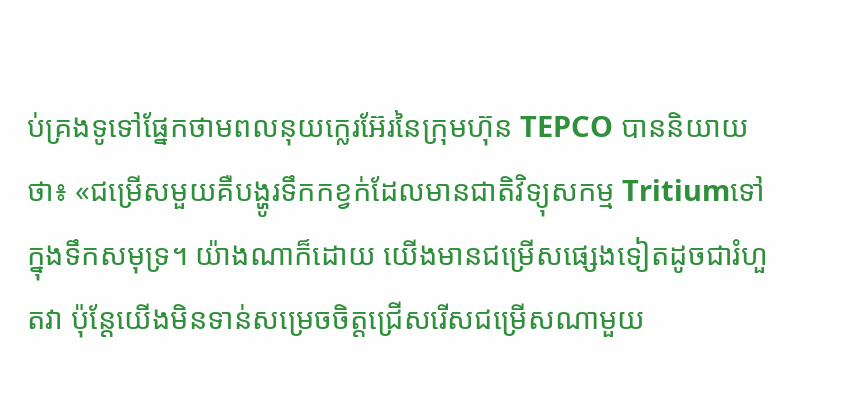ប់គ្រងទូទៅផ្នែកថាមពលនុយក្លេរអ៊ែរនៃក្រុមហ៊ុន TEPCO បាននិយាយថា៖ «ជម្រើសមួយគឺបង្ហូរទឹកកខ្វក់ដែលមានជាតិវិទ្យុសកម្ម Tritiumទៅក្នុងទឹកសមុទ្រ។ យ៉ាងណាក៏ដោយ យើងមានជម្រើសផ្សេងទៀតដូចជារំហួតវា ប៉ុន្តែយើងមិនទាន់សម្រេចចិត្តជ្រើសរើសជម្រើសណាមួយ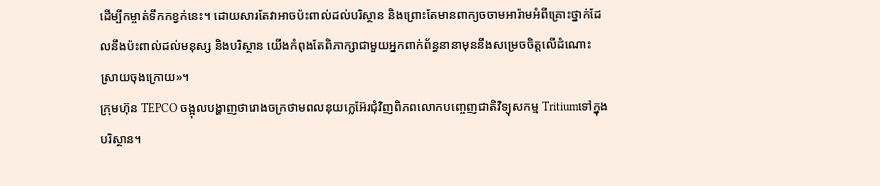ដើម្បីកម្ចាត់ទឹកកខ្វក់នេះ។ ដោយសារតែវាអាចប៉ះពាល់ដល់បរិស្ថាន និងព្រោះតែមានពាក្យចចាមអារ៉ាមអំពីគ្រោះថ្នាក់ដែលនឹងប៉ះពាល់ដល់មនុស្ស និងបរិស្ថាន យើងកំពុងតែពិភាក្សាជាមួយអ្នកពាក់ព័ន្ធនានាមុននឹងសម្រេចចិត្តលើដំណោះស្រាយចុងក្រោយ»។
ក្រុមហ៊ុន TEPCO ចង្អុលបង្ហាញថារោងចក្រថាមពលនុយក្លេអ៊ែរជុំវិញពិភពលោកបញ្ចេញជាតិវិទ្យុសកម្ម Tritiumទៅក្នុងបរិស្ថាន។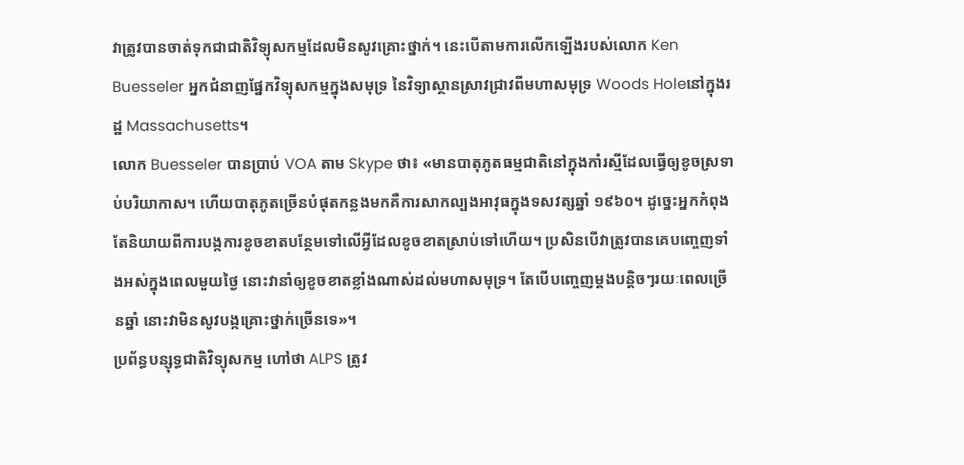វាត្រូវបានចាត់ទុកជាជាតិវិទ្យុសកម្មដែលមិនសូវគ្រោះថ្នាក់។ នេះបើតាមការលើកឡើងរបស់លោក Ken Buesseler អ្នកជំនាញផ្នែកវិទ្យុសកម្មក្នុងសមុទ្រ នៃវិទ្យាស្ថានស្រាវជ្រាវពីមហាសមុទ្រ Woods Holeនៅក្នុងរដ្ឋ Massachusetts។
លោក Buesseler បានប្រាប់ VOA តាម Skype ថា៖ «មានបាតុភូតធម្មជាតិនៅក្នុងកាំរស្មីដែលធ្វើឲ្យខូចស្រទាប់បរិយាកាស។ ហើយបាតុភូតច្រើនបំផុតកន្លងមកគឺការសាកល្បងអាវុធក្នុងទសវត្សឆ្នាំ ១៩៦០។ ដូច្នេះអ្នកកំពុងតែនិយាយពីការបង្កការខូចខាតបន្ថែមទៅលើអ្វីដែលខូចខាតស្រាប់ទៅហើយ។ ប្រសិនបើវាត្រូវបានគេបញ្ចេញទាំងអស់ក្នុងពេលមួយថ្ងៃ នោះវានាំឲ្យខូចខាតខ្លាំងណាស់ដល់មហាសមុទ្រ។ តែបើបញ្ចេញម្ដងបន្តិចៗរយៈពេលច្រើនឆ្នាំ នោះវាមិនសូវបង្កគ្រោះថ្នាក់ច្រើនទេ»។
ប្រព័ន្ធបន្សុទ្ធជាតិវិទ្យុសកម្ម ហៅថា ALPS ត្រូវ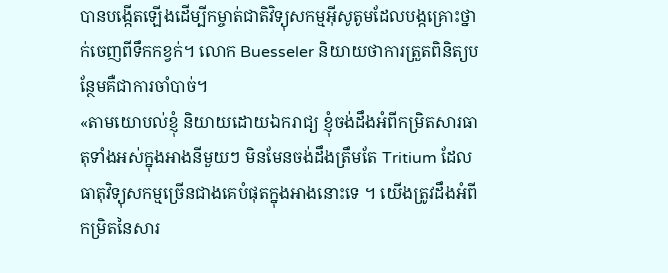បានបង្កើតឡើងដើម្បីកម្ចាត់ជាតិវិទ្យុសកម្មអ៊ីសូតូមដែលបង្កគ្រោះថ្នាក់ចេញពីទឹកកខ្វក់។ លោក Buesseler និយាយថាការត្រួតពិនិត្យបន្ថែមគឺជាការចាំបាច់។
«តាមយោបល់ខ្ញុំ និយាយដោយឯករាជ្យ ខ្ញុំចង់ដឹងអំពីកម្រិតសារធាតុទាំងអស់ក្នុងអាងនីមួយៗ មិនមែនចង់ដឹងត្រឹមតែ Tritium ដែលធាតុវិទ្យុសកម្មច្រើនជាងគេបំផុតក្នុងអាងនោះទេ ។ យើងត្រូវដឹងអំពីកម្រិតនៃសារ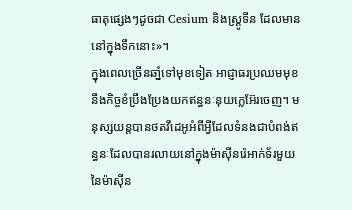ធាតុផ្សេងៗដូចជា Cesium និងស្រ្តូទីន ដែលមាននៅក្នុងទឹកនោះ»។
ក្នុងពេលច្រើនឆាំ្នទៅមុខទៀត អាជ្ញាធរប្រឈមមុខនឹងកិច្ចខំប្រឹងប្រែងយកឥន្ធនៈនុយក្លេអ៊ែរចេញ។ មនុស្សយន្តបានថតវីដេអូអំពីអ្វីដែលទំនងជាបំពង់ឥន្ធនៈដែលបានរលាយនៅក្នុងម៉ាស៊ីនរ៉េអាក់ទ័រមួយនៃម៉ាស៊ីន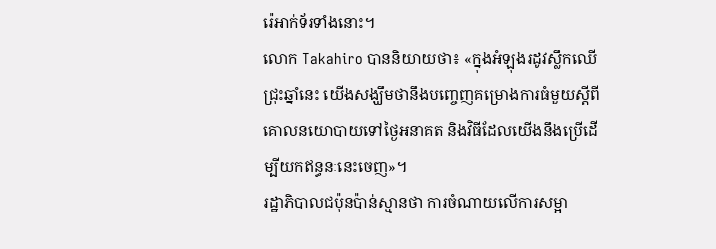រ៉េអាក់ទ័រទាំងនោះ។
លោក Takahiro បាននិយាយថា៖ «ក្នុងអំឡុងរដូវស្លឹកឈើជ្រុះឆ្នាំនេះ យើងសង្ឃឹមថានឹងបញ្ចេញគម្រោងការធំមួយស្ដីពីគោលនយោបាយទៅថ្ងៃអនាគត និងវិធីដែលយើងនឹងប្រើដើម្បីយកឥន្ធនៈនេះចេញ»។
រដ្ឋាភិបាលជប៉ុនប៉ាន់ស្មានថា ការចំណាយលើការសម្អា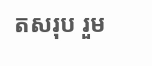តសរុប រួម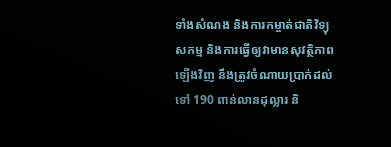ទាំងសំណង និងការកម្ចាត់ជាតិវិទ្យុសកម្ម និងការធ្វើឲ្យវាមានសុវត្ថិភាពឡើងវិញ នឹងត្រូវចំណាយប្រាក់ដល់ទៅ 190 ពាន់លានដុល្លារ និ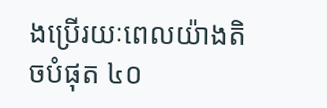ងប្រើរយៈពេលយ៉ាងតិចបំផុត ៤០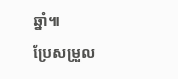ឆ្នាំ៕
ប្រែសម្រួល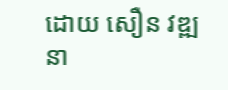ដោយ សឿន វឌ្ឍនា